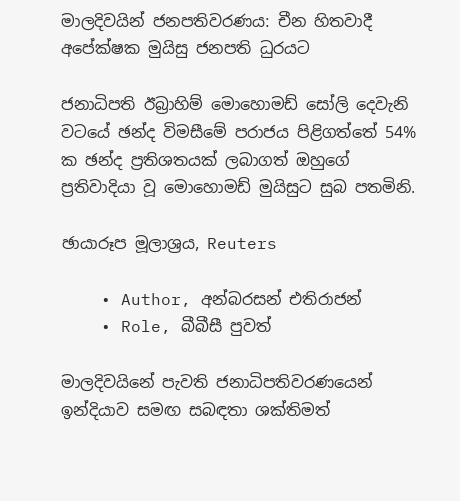මාලදිවයින් ජනපතිවරණය: චීන හිතවාදී අපේක්ෂක මුයිසු ජනපති ධුරයට

ජනාධිපති ඊබ්‍රාහිම් මොහොමඩ් සෝලි දෙවැනි වටයේ ඡන්ද විමසීමේ පරාජය පිළිගත්තේ 54% ක ඡන්ද ප්‍රතිශතයක් ලබාගත් ඔහුගේ ප්‍රතිවාදියා වූ මොහොමඩ් මුයිසුට සුබ පතමිනි.

ඡායාරූප මූලාශ්‍රය, Reuters

    • Author, අන්බරසන් එතිරාජන්
    • Role, බීබීසී පුවත්

මාලදිවයිනේ පැවති ජනාධිපතිවරණයෙන් ඉන්දියාව සමඟ සබඳතා ශක්තිමත්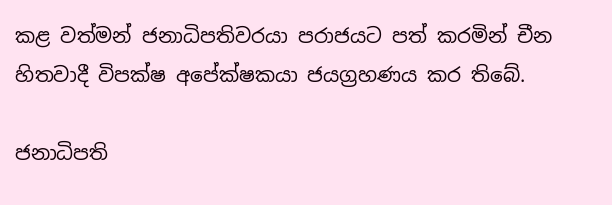කළ වත්මන් ජනාධිපතිවරයා පරාජයට පත් කරමින් චීන හිතවාදී විපක්ෂ අපේක්ෂකයා ජයග්‍රහණය කර තිබේ.

ජනාධිපති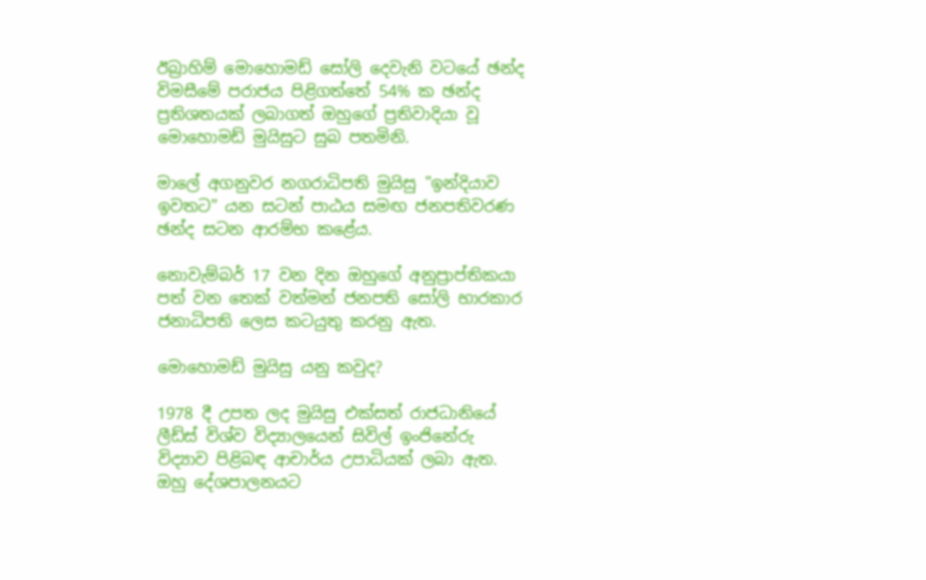ඊබ්‍රාහිම් මොහොමඩ් සෝලි දෙවැනි වටයේ ඡන්ද විමසීමේ පරාජය පිළිගත්තේ 54% ක ඡන්ද ප්‍රතිශතයක් ලබාගත් ඔහුගේ ප්‍රතිවාදියා වූ මොහොමඩ් මුයිසුට සුබ පතමිනි.

මාලේ අගනුවර නගරාධිපති මුයිසු "ඉන්දියාව ඉවතට" යන සටන් පාඨය සමඟ ජනපතිවරණ ඡන්ද සටන ආරම්භ කළේය.

නොවැම්බර් 17 වන දින ඔහුගේ අනුප්‍රාප්තිකයා පත් වන තෙක් වත්මන් ජනපති සෝලි භාරකාර ජනාධිපති ලෙස කටයුතු කරනු ඇත.

මොහොමඩ් මුයිසු යනු කවුද?

1978 දී උපත ලද මුයිසු එක්සත් රාජධානියේ ලීඩ්ස් විශ්ව විද්‍යාලයෙන් සිවිල් ඉංජිනේරු විද්‍යාව පිළිබඳ ආචාර්ය උපාධියක් ලබා ඇත. ඔහු දේශපාලනයට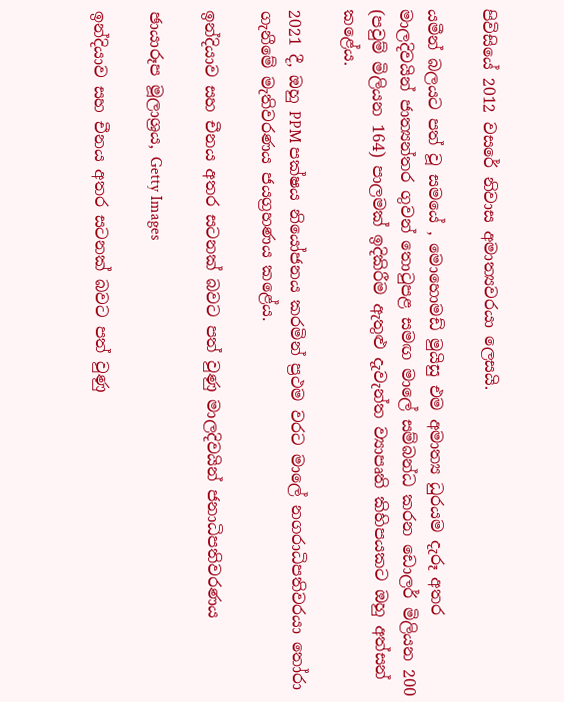පිවිසියේ 2012 වසරේ නිවාස අමාත්‍යවරයා ලෙසයි.

යමීන් බලයට පත් වූ සමයේ , මොහොමඩ් මුයිසු එම අමාත්‍ය ධුරයම දැරූ අතර මාලදිවයින් ජාත්‍යන්තර ගුවන් තොටුපළ සමඟ මාලේ සම්බන්ධ කරන ඩොලර් මිලියන 200 (පවුම් මිලියන 164) පාලමක් ඉදිකිරීම ඇතුළු දැවැන්ත ව්‍යාපෘති කිහිපයකට ඔහු අත්සන් කළේය.

2021 දී, ඔහු PPM පක්ෂය නියෝජනය කරමින් ප්‍රථම වරට මාලේ නගරාධිපතිවරයා තෝරා ගැනීමේ මැතිවරණය ජයග්‍රහණය කළේය.

ඉන්දියාව සහ චීනය අතර සටනක් බවට පත් වුණු මාලදිවයින් ජනාධිපතිවරණය

ඡායාරූප මූලාශ්‍රය, Getty Images

ඉන්දියාව සහ චීනය අතර සටනක් බවට පත් වුණු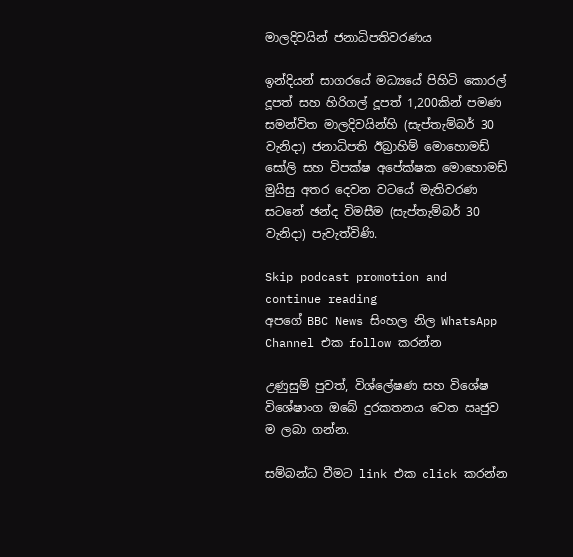මාලදිවයින් ජනාධිපතිවරණය

ඉන්දියන් සාගරයේ මධ්‍යයේ පිහිටි කොරල් දූපත් සහ හිරිගල් දූපත් 1,200කින් පමණ සමන්විත මාලදිවයින්හි (සැප්තැම්බර් 30 වැනිදා) ජනාධිපති ඊබ්‍රාහිම් මොහොමඩ් සෝලි සහ විපක්ෂ අපේක්ෂක මොහොමඩ් මුයිසු අතර දෙවන වටයේ මැතිවරණ සටනේ ඡන්ද විමසීම (සැප්තැම්බර් 30 වැනිදා) පැවැත්විණි.

Skip podcast promotion and continue reading
අපගේ BBC News සිංහල නිල WhatsApp Channel එක follow කරන්න

උණුසුම් පුවත්, විශ්ලේෂණ සහ විශේෂ විශේෂාංග ඔබේ දුරකතනය වෙත ඍජුව ම ලබා ගන්න.

සම්බන්ධ වීමට link එක click කරන්න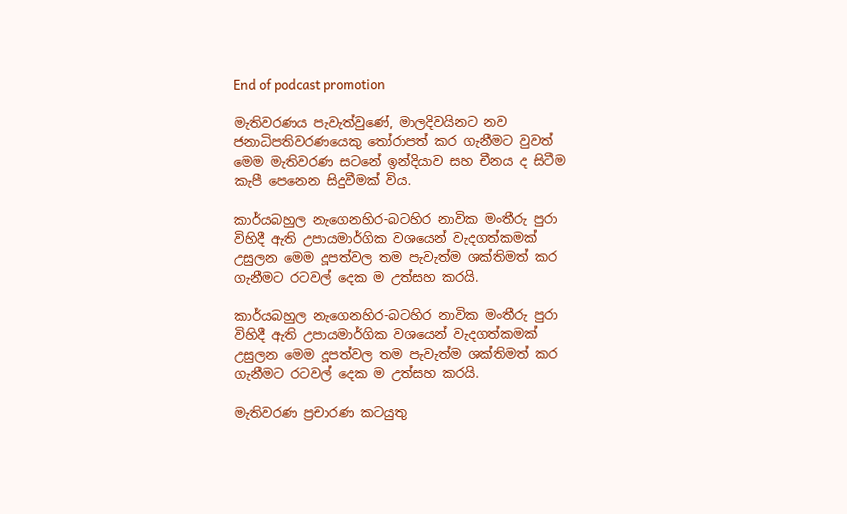End of podcast promotion

මැතිවරණය පැවැත්වුණේ, මාලදිවයිනට නව ජනාධිපතිවරණයෙකු තෝරාපත් කර ගැනීමට වුවත් මෙම මැතිවරණ සටනේ ඉන්දියාව සහ චීනය ද සිටීම කැපී පෙනෙන සිදුවීමක් විය.

කාර්යබහුල නැගෙනහිර-බටහිර නාවික මංතීරු පුරා විහිදී ඇති උපායමාර්ගික වශයෙන් වැදගත්කමක් උසුලන මෙම දූපත්වල තම පැවැත්ම ශක්තිමත් කර ගැනීමට රටවල් දෙක ම උත්සහ කරයි.

කාර්යබහුල නැගෙනහිර-බටහිර නාවික මංතීරු පුරා විහිදී ඇති උපායමාර්ගික වශයෙන් වැදගත්කමක් උසුලන මෙම දූපත්වල තම පැවැත්ම ශක්තිමත් කර ගැනීමට රටවල් දෙක ම උත්සහ කරයි.

මැතිවරණ ප්‍රචාරණ කටයුතු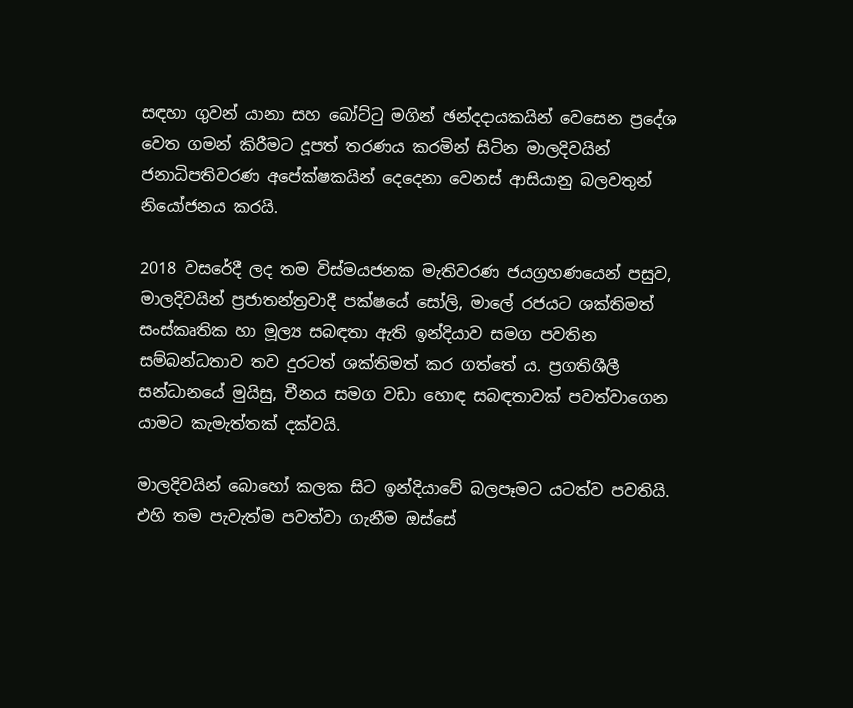සඳහා ගුවන් යානා සහ බෝට්ටු මගින් ඡන්දදායකයින් වෙසෙන ප්‍රදේශ වෙත ගමන් කිරීමට දූපත් තරණය කරමින් සිටින මාලදිවයින් ජනාධිපතිවරණ අපේක්ෂකයින් දෙදෙනා වෙනස් ආසියානු බලවතුන් නියෝජනය කරයි.

2018 වසරේදී ලද තම විස්මයජනක මැතිවරණ ජයග්‍රහණයෙන් පසුව, මාලදිවයින් ප්‍රජාතන්ත්‍රවාදී පක්ෂයේ සෝලි, මාලේ රජයට ශක්තිමත් සංස්කෘතික හා මූල්‍ය සබඳතා ඇති ඉන්දියාව සමග පවතින සම්බන්ධතාව තව දුරටත් ශක්තිමත් කර ගත්තේ ය. ප්‍රගතිශීලී සන්ධානයේ මුයිසු, චීනය සමග වඩා හොඳ සබඳතාවක් පවත්වාගෙන යාමට කැමැත්තක් දක්වයි.

මාලදිවයින් බොහෝ කලක සිට ඉන්දියාවේ බලපෑමට යටත්ව පවතියි. එහි තම පැවැත්ම පවත්වා ගැනීම ඔස්සේ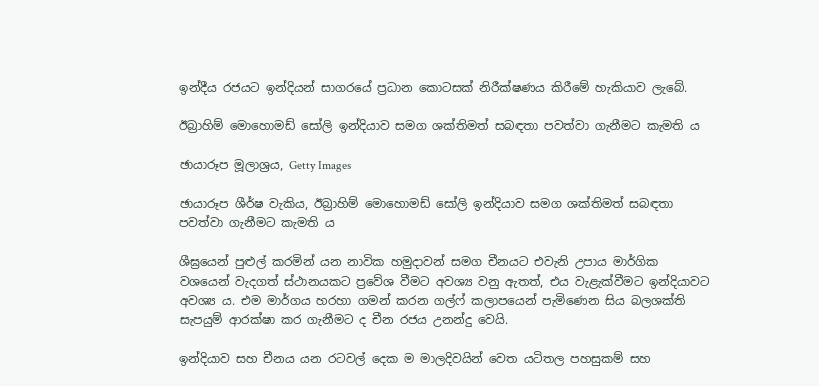ඉන්දීය රජයට ඉන්දියන් සාගරයේ ප්‍රධාන කොටසක් නිරීක්ෂණය කිරීමේ හැකියාව ලැබේ.

ඊබ්‍රාහිම් මොහොමඩ් සෝලි ඉන්දියාව සමග ශක්තිමත් සබඳතා පවත්වා ගැනීමට කැමති ය

ඡායාරූප මූලාශ්‍රය, Getty Images

ඡායාරූප ශීර්ෂ වැකිය, ඊබ්‍රාහිම් මොහොමඩ් සෝලි ඉන්දියාව සමග ශක්තිමත් සබඳතා පවත්වා ගැනීමට කැමති ය

ශීඝ්‍රයෙන් පුළුල් කරමින් යන නාවික හමුදාවන් සමග චීනයට එවැනි උපාය මාර්ගික වශයෙන් වැදගත් ස්ථානයකට ප්‍රවේශ වීමට අවශ්‍ය වනු ඇතත්, එය වැළැක්වීමට ඉන්දියාවට අවශ්‍ය ය. එම මාර්ගය හරහා ගමන් කරන ගල්ෆ් කලාපයෙන් පැමිණෙන සිය බලශක්ති සැපයුම් ආරක්ෂා කර ගැනීමට ද චීන රජය උනන්දු වෙයි.

ඉන්දියාව සහ චීනය යන රටවල් දෙක ම මාලදිවයින් වෙත යටිතල පහසුකම් සහ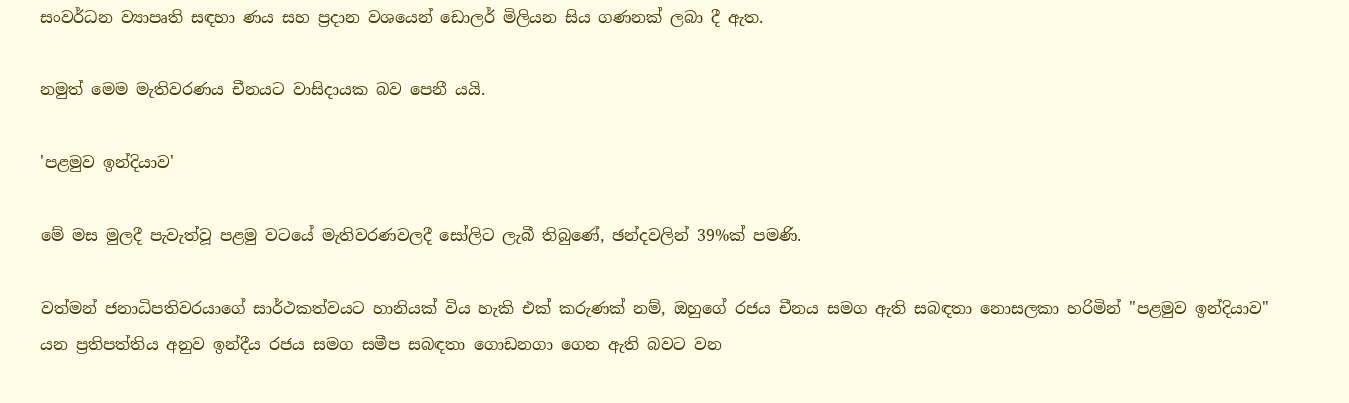සංවර්ධන ව්‍යාපෘති සඳහා ණය සහ ප්‍රදාන වශයෙන් ඩොලර් මිලියන සිය ගණනක් ලබා දී ඇත.

නමුත් මෙම මැතිවරණය චීනයට වාසිදායක බව පෙනී යයි.

'පළමුව ඉන්දියාව'

මේ මස මුලදී පැවැත්වූ පළමු වටයේ මැතිවරණවලදී සෝලිට ලැබී තිබුණේ, ඡන්දවලින් 39%ක් පමණි.

වත්මන් ජනාධිපතිවරයාගේ සාර්ථකත්වයට හානියක් විය හැකි එක් කරුණක් නම්, ඔහුගේ රජය චීනය සමග ඇති සබඳතා නොසලකා හරිමින් "පළමුව ඉන්දියාව" යන ප්‍රතිපත්තිය අනුව ඉන්දීය රජය සමග සමීප සබඳතා ගොඩනගා ගෙන ඇති බවට වන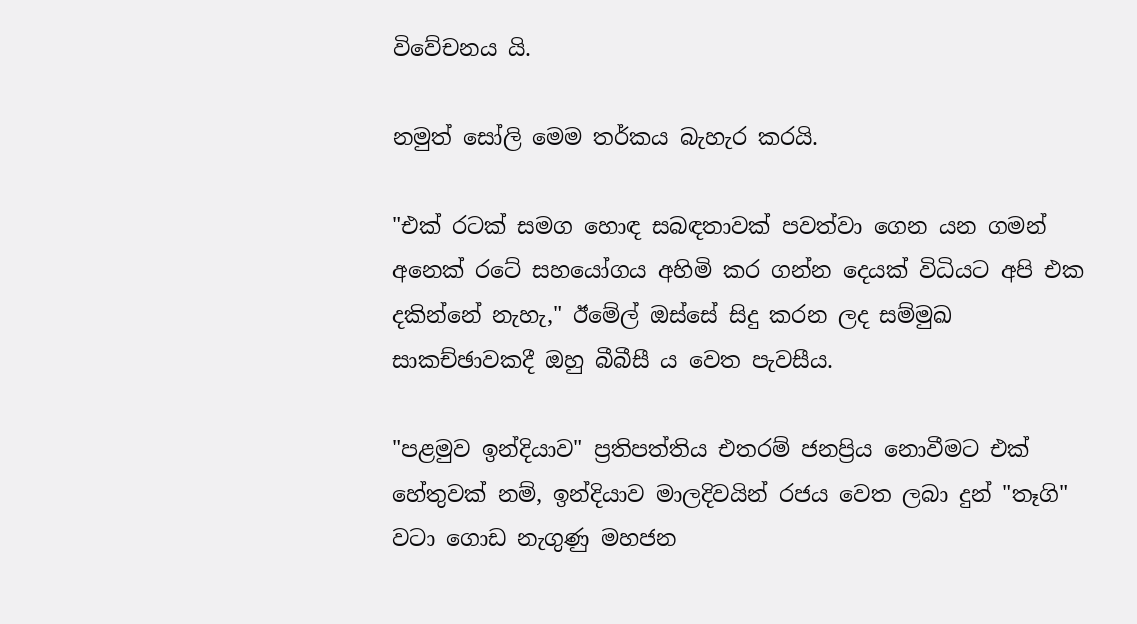විවේචනය යි.

නමුත් සෝලි මෙම තර්කය බැහැර කරයි.

"එක් රටක් සමග හොඳ සබඳතාවක් පවත්වා ගෙන යන ගමන් අනෙක් රටේ සහයෝගය අහිමි කර ගන්න දෙයක් විධියට අපි එක දකින්නේ නැහැ," ඊමේල් ඔස්සේ සිදු කරන ලද සම්මුඛ සාකච්ඡාවකදී ඔහු බීබීසී ය වෙත පැවසීය.

"පළමුව ඉන්දියාව" ප්‍රතිපත්තිය එතරම් ජනප්‍රිය නොවීමට එක් හේතුවක් නම්, ඉන්දියාව මාලදිවයින් රජය වෙත ලබා දුන් "තෑගි" වටා ගොඩ නැගුණු මහජන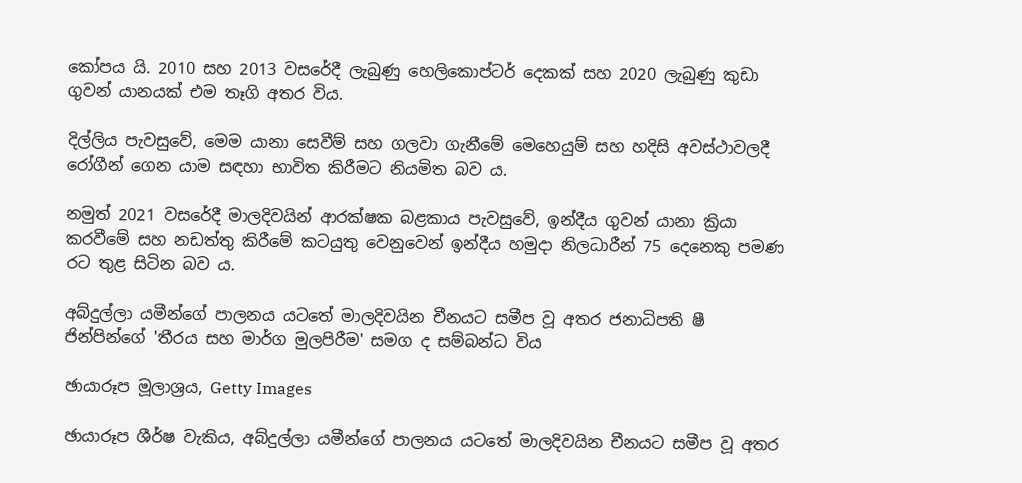කෝපය යි. 2010 සහ 2013 වසරේදී ලැබුණු හෙලිකොප්ටර් දෙකක් සහ 2020 ලැබුණු කුඩා ගුවන් යානයක් එම තෑගි අතර විය.

දිල්ලිය පැවසුවේ, මෙම යානා සෙවීම් සහ ගලවා ගැනීමේ මෙහෙයුම් සහ හදිසි අවස්ථාවලදී රෝගීන් ගෙන යාම සඳහා භාවිත කිරීමට නියමිත බව ය.

නමුත් 2021 වසරේදී මාලදිවයින් ආරක්ෂක බළකාය පැවසුවේ, ඉන්දීය ගුවන් යානා ක්‍රියා කරවීමේ සහ නඩත්තු කිරීමේ කටයුතු වෙනුවෙන් ඉන්දීය හමුදා නිලධාරීන් 75 දෙනෙකු පමණ රට තුළ සිටින බව ය.

අබ්දුල්ලා යමීන්ගේ පාලනය යටතේ මාලදිවයින චීනයට සමීප වූ අතර ජනාධිපති ෂී ජින්පින්ගේ 'තීරය සහ මාර්ග මුලපිරීම' සමග ද සම්බන්ධ විය

ඡායාරූප මූලාශ්‍රය, Getty Images

ඡායාරූප ශීර්ෂ වැකිය, අබ්දුල්ලා යමීන්ගේ පාලනය යටතේ මාලදිවයින චීනයට සමීප වූ අතර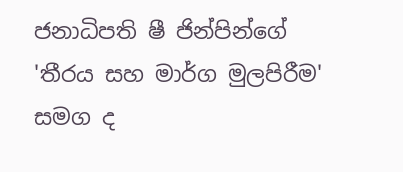ජනාධිපති ෂී ජින්පින්ගේ 'තීරය සහ මාර්ග මුලපිරීම' සමග ද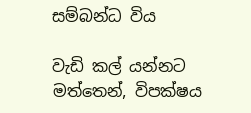සම්බන්ධ විය

වැඩි කල් යන්නට මත්තෙන්, විපක්ෂය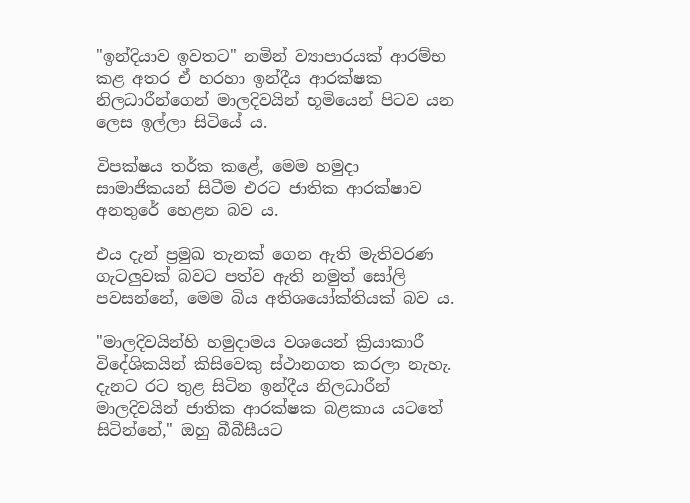"ඉන්දියාව ඉවතට" නමින් ව්‍යාපාරයක් ආරම්භ කළ අතර ඒ හරහා ඉන්දීය ආරක්ෂක නිලධාරීන්ගෙන් මාලදිවයින් භූමියෙන් පිටව යන ලෙස ඉල්ලා සිටියේ ය.

විපක්ෂය තර්ක කළේ, මෙම හමුදා සාමාජිකයන් සිටීම එරට ජාතික ආරක්ෂාව අනතුරේ හෙළන බව ය.

එය දැන් ප්‍රමුඛ තැනක් ගෙන ඇති මැතිවරණ ගැටලුවක් බවට පත්ව ඇති නමුත් සෝලි පවසන්නේ, මෙම බිය අතිශයෝක්තියක් බව ය.

"මාලදිවයින්හි හමුදාමය වශයෙන් ක්‍රියාකාරී විදේශිකයින් කිසිවෙකු ස්ථානගත කරලා නැහැ. දැනට රට තුළ සිටින ඉන්දීය නිලධාරීන් මාලදිවයින් ජාතික ආරක්ෂක බළකාය යටතේ සිටින්නේ," ඔහු බීබීසීයට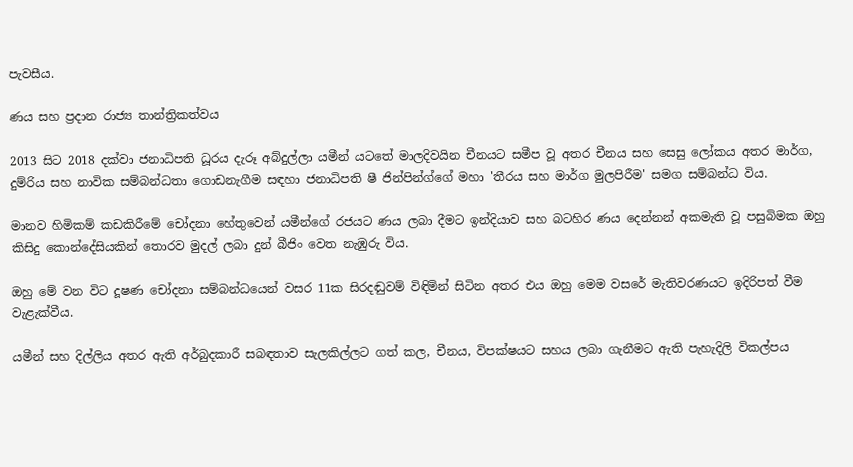පැවසීය.

ණය සහ ප්‍රදාන රාජ්‍ය තාන්ත්‍රිකත්වය

2013 සිට 2018 දක්වා ජනාධිපති ධූරය දැරූ අබ්දුල්ලා යමීන් යටතේ මාලදිවයින චීනයට සමීප වූ අතර චීනය සහ සෙසු ලෝකය අතර මාර්ග, දුම්රිය සහ නාවික සම්බන්ධතා ගොඩනැගීම සඳහා ජනාධිපති ෂී ජින්පින්ග්ගේ මහා 'තීරය සහ මාර්ග මුලපිරීම' සමග සම්බන්ධ විය.

මානව හිමිකම් කඩකිරීමේ චෝදනා හේතුවෙන් යමීන්ගේ රජයට ණය ලබා දීමට ඉන්දියාව සහ බටහිර ණය දෙන්නන් අකමැති වූ පසුබිමක ඔහු කිසිදු කොන්දේසියකින් තොරව මුදල් ලබා දුන් බීජිං වෙත නැඹුරු විය.

ඔහු මේ වන විට දූෂණ චෝදනා සම්බන්ධයෙන් වසර 11ක සිරදඬුවම් විඳිමින් සිටින අතර එය ඔහු මෙම වසරේ මැතිවරණයට ඉදිරිපත් වීම වැළැක්වීය.

යමීන් සහ දිල්ලිය අතර ඇති අර්බුදකාරී සබඳතාව සැලකිල්ලට ගත් කල, චීනය, විපක්ෂයට සහය ලබා ගැනීමට ඇති පැහැදිලි විකල්පය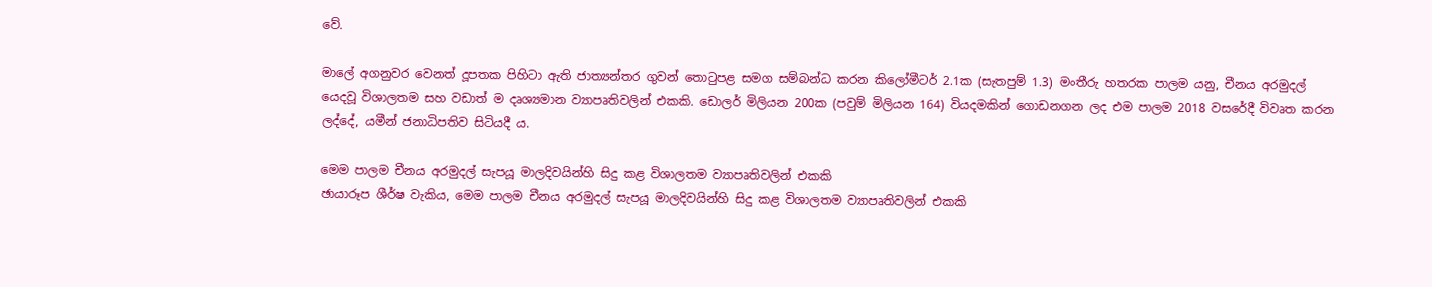වේ.

මාලේ අගනුවර වෙනත් දූපතක පිහිටා ඇති ජාත්‍යන්තර ගුවන් තොටුපළ සමග සම්බන්ධ කරන කිලෝමීටර් 2.1ක (සැතපුම් 1.3) මංතීරු හතරක පාලම යනු, චීනය අරමුදල් යෙදවූ විශාලතම සහ වඩාත් ම දෘශ්‍යමාන ව්‍යාපෘතිවලින් එකකි. ඩොලර් මිලියන 200ක (පවුම් මිලියන 164) වියදමකින් ගොඩනගන ලද එම පාලම 2018 වසරේදී විවෘත කරන ලද්දේ, යමීන් ජනාධිපතිව සිටියදී ය.

මෙම පාලම චීනය අරමුදල් සැපයූ මාලදිවයින්හි සිදු කළ විශාලතම ව්‍යාපෘතිවලින් එකකි
ඡායාරූප ශීර්ෂ වැකිය, මෙම පාලම චීනය අරමුදල් සැපයූ මාලදිවයින්හි සිදු කළ විශාලතම ව්‍යාපෘතිවලින් එකකි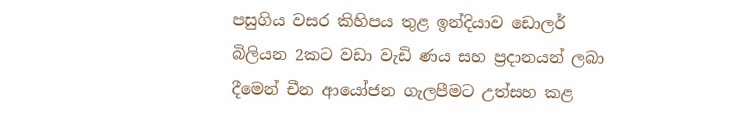පසුගිය වසර කිහිපය තුළ ඉන්දියාව ඩොලර් බිලියන 2කට වඩා වැඩි ණය සහ ප්‍රදානයන් ලබා දීමෙන් චීන ආයෝජන ගැලපීමට උත්සහ කළ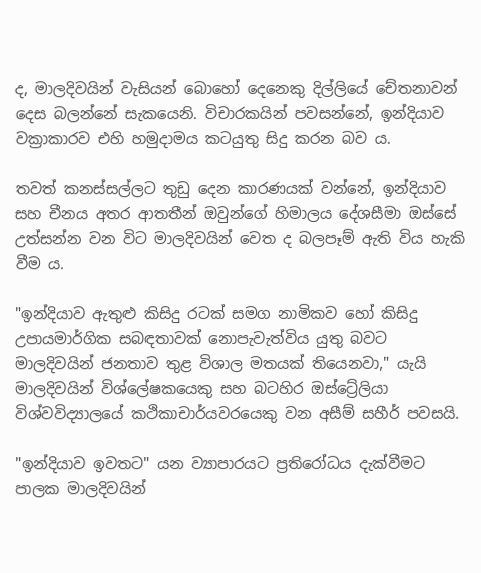ද, මාලදිවයින් වැසියන් බොහෝ දෙනෙකු දිල්ලියේ චේතනාවන් දෙස බලන්නේ සැකයෙනි. විචාරකයින් පවසන්නේ, ඉන්දියාව වක්‍රාකාරව එහි හමුදාමය කටයුතු සිදු කරන බව ය.

තවත් කනස්සල්ලට තුඩු දෙන කාරණයක් වන්නේ, ඉන්දියාව සහ චීනය අතර ආතතීන් ඔවුන්ගේ හිමාලය දේශසීමා ඔස්සේ උත්සන්න වන විට මාලදිවයින් වෙත ද බලපෑම් ඇති විය හැකි වීම ය.

"ඉන්දියාව ඇතුළු කිසිදු රටක් සමග නාමිකව හෝ කිසිදු උපායමාර්ගික සබඳතාවක් නොපැවැත්විය යුතු බවට මාලදිවයින් ජනතාව තුළ විශාල මතයක් තියෙනවා," යැයි මාලදිවයින් විශ්ලේෂකයෙකු සහ බටහිර ඔස්ට්‍රේලියා විශ්වවිද්‍යාලයේ කථිකාචාර්යවරයෙකු වන අසීම් සහීර් පවසයි.

"ඉන්දියාව ඉවතට" යන ව්‍යාපාරයට ප්‍රතිරෝධය දැක්වීමට පාලක මාලදිවයින්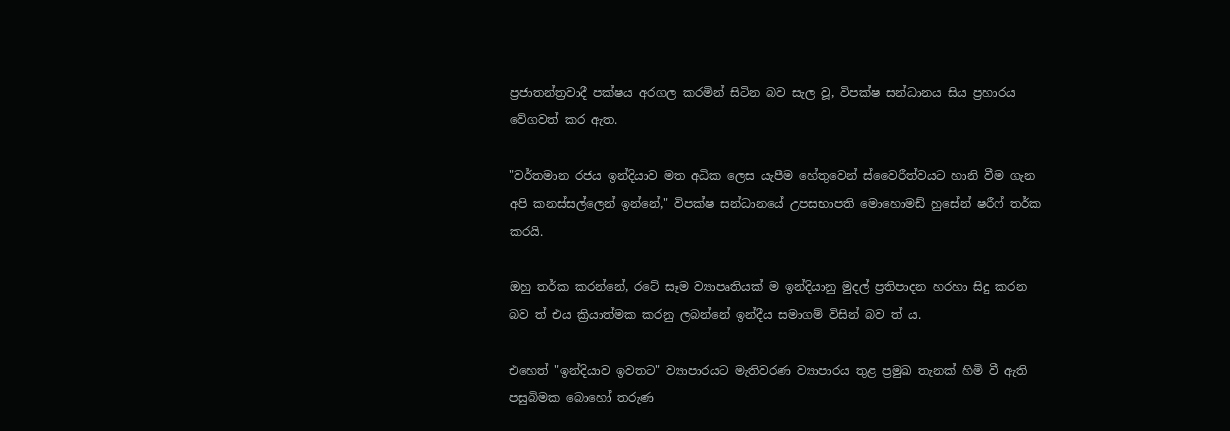ප්‍රජාතන්ත්‍රවාදී පක්ෂය අරගල කරමින් සිටින බව සැල වූ, විපක්ෂ සන්ධානය සිය ප්‍රහාරය වේගවත් කර ඇත.

"වර්තමාන රජය ඉන්දියාව මත අධික ලෙස යැපීම හේතුවෙන් ස්වෛරීත්වයට හානි වීම ගැන අපි කනස්සල්ලෙන් ඉන්නේ," විපක්ෂ සන්ධානයේ උපසභාපති මොහොමඩ් හුසේන් ෂරීෆ් තර්ක කරයි.

ඔහු තර්ක කරන්නේ, රටේ සෑම ව්‍යාපෘතියක් ම ඉන්දියානු මුදල් ප්‍රතිපාදන හරහා සිදු කරන බව ත් එය ක්‍රියාත්මක කරනු ලබන්නේ ඉන්දීය සමාගම් විසින් බව ත් ය.

එහෙත් "ඉන්දියාව ඉවතට" ව්‍යාපාරයට මැතිවරණ ව්‍යාපාරය තුළ ප්‍රමුඛ තැනක් හිමි වී ඇති පසුබිමක බොහෝ තරුණ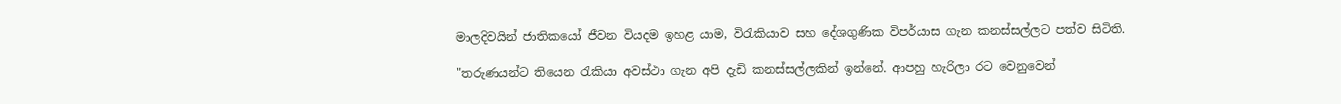මාලදිවයින් ජාතිකයෝ ජීවන වියදම ඉහළ යාම, විරැකියාව සහ දේශගුණික විපර්යාස ගැන කනස්සල්ලට පත්ව සිටිති.

"තරුණයන්ට තියෙන රැකියා අවස්ථා ගැන අපි දැඩි කනස්සල්ලකින් ඉන්නේ. ආපහු හැරිලා රට වෙනුවෙන්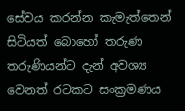සේවය කරන්න කැමැත්තෙන් සිටියත් බොහෝ තරුණ තරුණියන්ට දැන් අවශ්‍ය වෙනත් රටකට සංක්‍රමණය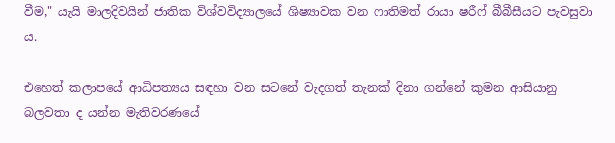වීම," යැයි මාලදිවයින් ජාතික විශ්වවිද්‍යාලයේ ශිෂ්‍යාවක වන ෆාතිමත් රායා ෂරීෆ් බීබීසීයට පැවසුවා ය.

එහෙත් කලාපයේ ආධිපත්‍යය සඳහා වන සටනේ වැදගත් තැනක් දිනා ගන්නේ කුමන ආසියානු බලවතා ද යන්න මැතිවරණයේ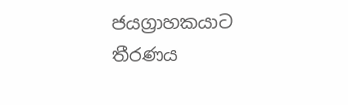ජයග්‍රාහකයාට තීරණය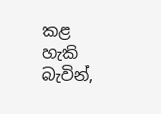කළ හැකි බැවින්,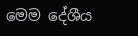මෙම දේශීය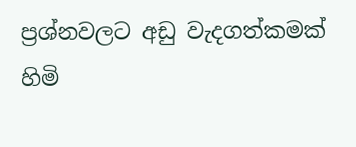ප්‍රශ්නවලට අඩු වැදගත්කමක් හිමි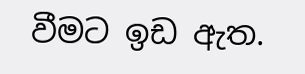වීමට ඉඩ ඇත.